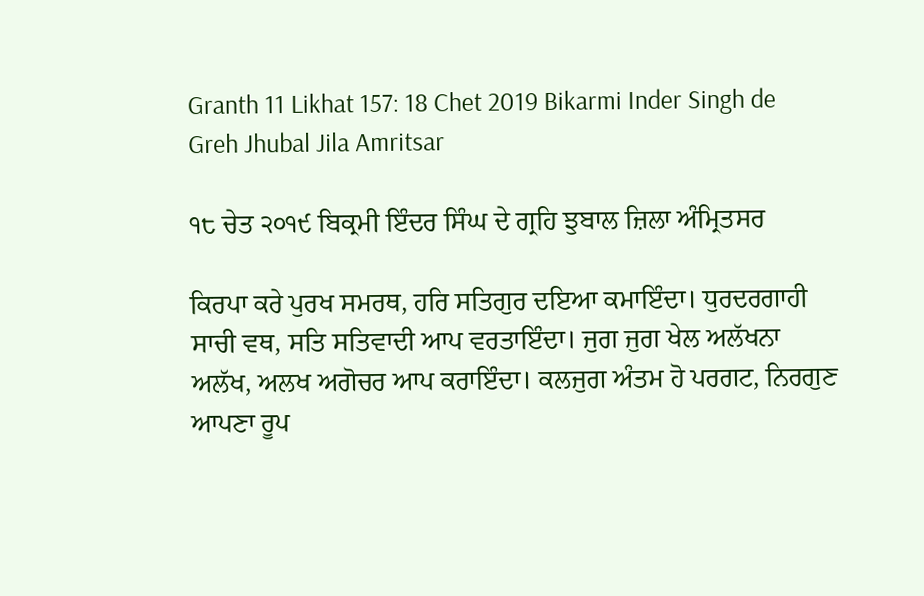Granth 11 Likhat 157: 18 Chet 2019 Bikarmi Inder Singh de Greh Jhubal Jila Amritsar

੧੮ ਚੇਤ ੨੦੧੯ ਬਿਕ੍ਰਮੀ ਇੰਦਰ ਸਿੰਘ ਦੇ ਗ੍ਰਹਿ ਝੁਬਾਲ ਜ਼ਿਲਾ ਅੰਮ੍ਰਿਤਸਰ

ਕਿਰਪਾ ਕਰੇ ਪੁਰਖ ਸਮਰਥ, ਹਰਿ ਸਤਿਗੁਰ ਦਇਆ ਕਮਾਇੰਦਾ। ਧੁਰਦਰਗਾਹੀ ਸਾਚੀ ਵਥ, ਸਤਿ ਸਤਿਵਾਦੀ ਆਪ ਵਰਤਾਇੰਦਾ। ਜੁਗ ਜੁਗ ਖੇਲ ਅਲੱਖਨਾ ਅਲੱਖ, ਅਲਖ ਅਗੋਚਰ ਆਪ ਕਰਾਇੰਦਾ। ਕਲਜੁਗ ਅੰਤਮ ਹੋ ਪਰਗਟ, ਨਿਰਗੁਣ ਆਪਣਾ ਰੂਪ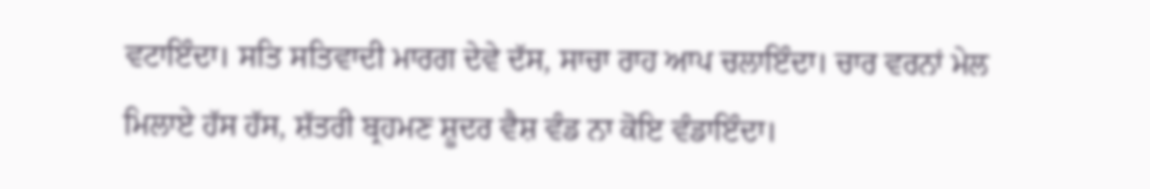ਵਟਾਇੰਦਾ। ਸਤਿ ਸਤਿਵਾਦੀ ਮਾਰਗ ਦੇਵੇ ਦੱਸ, ਸਾਚਾ ਰਾਹ ਆਪ ਚਲਾਇੰਦਾ। ਚਾਰ ਵਰਨਾਂ ਮੇਲ ਮਿਲਾਏ ਹੱਸ ਹੱਸ, ਸ਼ੱਤਰੀ ਬ੍ਰਹਮਣ ਸ਼ੂਦਰ ਵੈਸ਼ ਵੰਡ ਨਾ ਕੋਇ ਵੰਡਾਇੰਦਾ।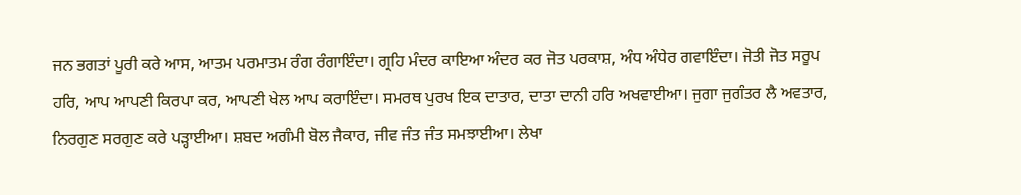ਜਨ ਭਗਤਾਂ ਪੂਰੀ ਕਰੇ ਆਸ, ਆਤਮ ਪਰਮਾਤਮ ਰੰਗ ਰੰਗਾਇੰਦਾ। ਗ੍ਰਹਿ ਮੰਦਰ ਕਾਇਆ ਅੰਦਰ ਕਰ ਜੋਤ ਪਰਕਾਸ਼, ਅੰਧ ਅੰਧੇਰ ਗਵਾਇੰਦਾ। ਜੋਤੀ ਜੋਤ ਸਰੂਪ ਹਰਿ, ਆਪ ਆਪਣੀ ਕਿਰਪਾ ਕਰ, ਆਪਣੀ ਖੇਲ ਆਪ ਕਰਾਇੰਦਾ। ਸਮਰਥ ਪੁਰਖ ਇਕ ਦਾਤਾਰ, ਦਾਤਾ ਦਾਨੀ ਹਰਿ ਅਖਵਾਈਆ। ਜੁਗਾ ਜੁਗੰਤਰ ਲੈ ਅਵਤਾਰ, ਨਿਰਗੁਣ ਸਰਗੁਣ ਕਰੇ ਪੜ੍ਹਾਈਆ। ਸ਼ਬਦ ਅਗੰਮੀ ਬੋਲ ਜੈਕਾਰ, ਜੀਵ ਜੰਤ ਜੰਤ ਸਮਝਾਈਆ। ਲੇਖਾ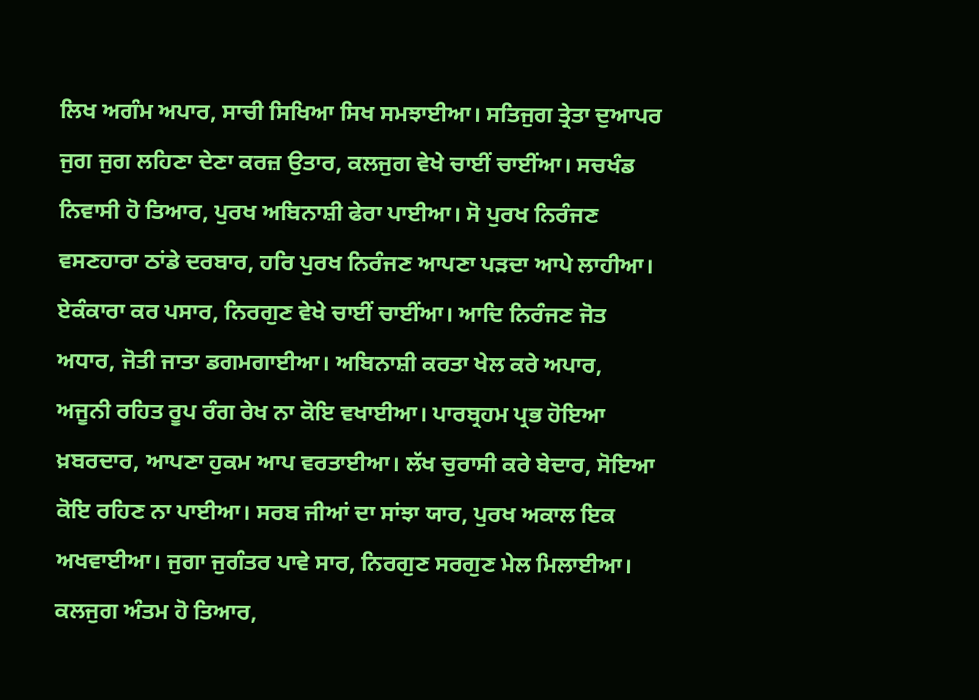ਲਿਖ ਅਗੰਮ ਅਪਾਰ, ਸਾਚੀ ਸਿਖਿਆ ਸਿਖ ਸਮਝਾਈਆ। ਸਤਿਜੁਗ ਤ੍ਰੇਤਾ ਦੁਆਪਰ ਜੁਗ ਜੁਗ ਲਹਿਣਾ ਦੇਣਾ ਕਰਜ਼ ਉਤਾਰ, ਕਲਜੁਗ ਵੇਖੇ ਚਾਈਂ ਚਾਈਂਆ। ਸਚਖੰਡ ਨਿਵਾਸੀ ਹੋ ਤਿਆਰ, ਪੁਰਖ ਅਬਿਨਾਸ਼ੀ ਫੇਰਾ ਪਾਈਆ। ਸੋ ਪੁਰਖ ਨਿਰੰਜਣ ਵਸਣਹਾਰਾ ਠਾਂਡੇ ਦਰਬਾਰ, ਹਰਿ ਪੁਰਖ ਨਿਰੰਜਣ ਆਪਣਾ ਪੜਦਾ ਆਪੇ ਲਾਹੀਆ। ਏਕੰਕਾਰਾ ਕਰ ਪਸਾਰ, ਨਿਰਗੁਣ ਵੇਖੇ ਚਾਈਂ ਚਾਈਂਆ। ਆਦਿ ਨਿਰੰਜਣ ਜੋਤ ਅਧਾਰ, ਜੋਤੀ ਜਾਤਾ ਡਗਮਗਾਈਆ। ਅਬਿਨਾਸ਼ੀ ਕਰਤਾ ਖੇਲ ਕਰੇ ਅਪਾਰ, ਅਜੂਨੀ ਰਹਿਤ ਰੂਪ ਰੰਗ ਰੇਖ ਨਾ ਕੋਇ ਵਖਾਈਆ। ਪਾਰਬ੍ਰਹਮ ਪ੍ਰਭ ਹੋਇਆ ਖ਼ਬਰਦਾਰ, ਆਪਣਾ ਹੁਕਮ ਆਪ ਵਰਤਾਈਆ। ਲੱਖ ਚੁਰਾਸੀ ਕਰੇ ਬੇਦਾਰ, ਸੋਇਆ ਕੋਇ ਰਹਿਣ ਨਾ ਪਾਈਆ। ਸਰਬ ਜੀਆਂ ਦਾ ਸਾਂਝਾ ਯਾਰ, ਪੁਰਖ ਅਕਾਲ ਇਕ ਅਖਵਾਈਆ। ਜੁਗਾ ਜੁਗੰਤਰ ਪਾਵੇ ਸਾਰ, ਨਿਰਗੁਣ ਸਰਗੁਣ ਮੇਲ ਮਿਲਾਈਆ। ਕਲਜੁਗ ਅੰਤਮ ਹੋ ਤਿਆਰ,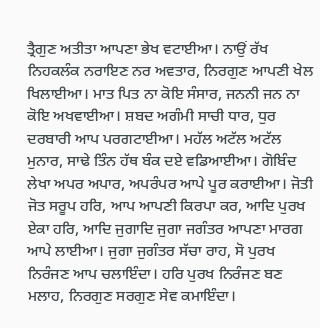ਤ੍ਰੈਗੁਣ ਅਤੀਤਾ ਆਪਣਾ ਭੇਖ ਵਟਾਈਆ। ਨਾਉਂ ਰੱਖ ਨਿਹਕਲੰਕ ਨਰਾਇਣ ਨਰ ਅਵਤਾਰ, ਨਿਰਗੁਣ ਆਪਣੀ ਖੇਲ ਖਿਲਾਈਆ। ਮਾਤ ਪਿਤ ਨਾ ਕੋਇ ਸੰਸਾਰ, ਜਨਨੀ ਜਨ ਨਾ ਕੋਇ ਅਖਵਾਈਆ। ਸ਼ਬਦ ਅਗੰਮੀ ਸਾਚੀ ਧਾਰ, ਧੁਰ ਦਰਬਾਰੀ ਆਪ ਪਰਗਟਾਈਆ। ਮਹੱਲ ਅਟੱਲ ਅਟੱਲ ਮੁਨਾਰ, ਸਾਢੇ ਤਿੰਨ ਹੱਥ ਬੰਕ ਦਏ ਵਡਿਆਈਆ। ਗੋਬਿੰਦ ਲੇਖਾ ਅਪਰ ਅਪਾਰ, ਅਪਰੰਪਰ ਆਪੇ ਪੂਰ ਕਰਾਈਆ। ਜੋਤੀ ਜੋਤ ਸਰੂਪ ਹਰਿ, ਆਪ ਆਪਣੀ ਕਿਰਪਾ ਕਰ, ਆਦਿ ਪੁਰਖ ਏਕਾ ਹਰਿ, ਆਦਿ ਜੁਗਾਦਿ ਜੁਗਾ ਜਗੰਤਰ ਆਪਣਾ ਮਾਰਗ ਆਪੇ ਲਾਈਆ। ਜੁਗਾ ਜੁਗੰਤਰ ਸੱਚਾ ਰਾਹ, ਸੋ ਪੁਰਖ ਨਿਰੰਜਣ ਆਪ ਚਲਾਇੰਦਾ। ਹਰਿ ਪੁਰਖ ਨਿਰੰਜਣ ਬਣ ਮਲਾਹ, ਨਿਰਗੁਣ ਸਰਗੁਣ ਸੇਵ ਕਮਾਇੰਦਾ।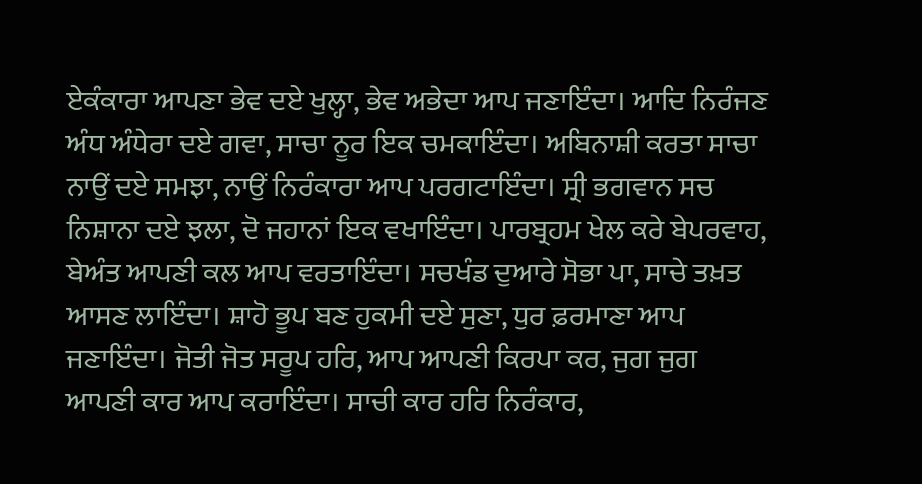ਏਕੰਕਾਰਾ ਆਪਣਾ ਭੇਵ ਦਏ ਖੁਲ੍ਹਾ, ਭੇਵ ਅਭੇਦਾ ਆਪ ਜਣਾਇੰਦਾ। ਆਦਿ ਨਿਰੰਜਣ ਅੰਧ ਅੰਧੇਰਾ ਦਏ ਗਵਾ, ਸਾਚਾ ਨੂਰ ਇਕ ਚਮਕਾਇੰਦਾ। ਅਬਿਨਾਸ਼ੀ ਕਰਤਾ ਸਾਚਾ ਨਾਉਂ ਦਏ ਸਮਝਾ, ਨਾਉਂ ਨਿਰੰਕਾਰਾ ਆਪ ਪਰਗਟਾਇੰਦਾ। ਸ੍ਰੀ ਭਗਵਾਨ ਸਚ ਨਿਸ਼ਾਨਾ ਦਏ ਝਲਾ, ਦੋ ਜਹਾਨਾਂ ਇਕ ਵਖਾਇੰਦਾ। ਪਾਰਬ੍ਰਹਮ ਖੇਲ ਕਰੇ ਬੇਪਰਵਾਹ, ਬੇਅੰਤ ਆਪਣੀ ਕਲ ਆਪ ਵਰਤਾਇੰਦਾ। ਸਚਖੰਡ ਦੁਆਰੇ ਸੋਭਾ ਪਾ, ਸਾਚੇ ਤਖ਼ਤ ਆਸਣ ਲਾਇੰਦਾ। ਸ਼ਾਹੋ ਭੂਪ ਬਣ ਹੁਕਮੀ ਦਏ ਸੁਣਾ, ਧੁਰ ਫ਼ਰਮਾਣਾ ਆਪ ਜਣਾਇੰਦਾ। ਜੋਤੀ ਜੋਤ ਸਰੂਪ ਹਰਿ, ਆਪ ਆਪਣੀ ਕਿਰਪਾ ਕਰ, ਜੁਗ ਜੁਗ ਆਪਣੀ ਕਾਰ ਆਪ ਕਰਾਇੰਦਾ। ਸਾਚੀ ਕਾਰ ਹਰਿ ਨਿਰੰਕਾਰ,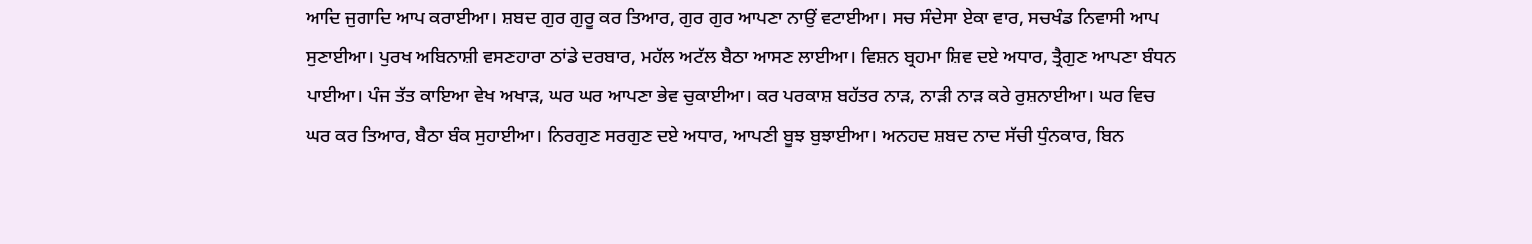ਆਦਿ ਜੁਗਾਦਿ ਆਪ ਕਰਾਈਆ। ਸ਼ਬਦ ਗੁਰ ਗੁਰੂ ਕਰ ਤਿਆਰ, ਗੁਰ ਗੁਰ ਆਪਣਾ ਨਾਉਂ ਵਟਾਈਆ। ਸਚ ਸੰਦੇਸਾ ਏਕਾ ਵਾਰ, ਸਚਖੰਡ ਨਿਵਾਸੀ ਆਪ ਸੁਣਾਈਆ। ਪੁਰਖ ਅਬਿਨਾਸ਼ੀ ਵਸਣਹਾਰਾ ਠਾਂਡੇ ਦਰਬਾਰ, ਮਹੱਲ ਅਟੱਲ ਬੈਠਾ ਆਸਣ ਲਾਈਆ। ਵਿਸ਼ਨ ਬ੍ਰਹਮਾ ਸ਼ਿਵ ਦਏ ਅਧਾਰ, ਤ੍ਰੈਗੁਣ ਆਪਣਾ ਬੰਧਨ ਪਾਈਆ। ਪੰਜ ਤੱਤ ਕਾਇਆ ਵੇਖ ਅਖਾੜ, ਘਰ ਘਰ ਆਪਣਾ ਭੇਵ ਚੁਕਾਈਆ। ਕਰ ਪਰਕਾਸ਼ ਬਹੱਤਰ ਨਾੜ, ਨਾੜੀ ਨਾੜ ਕਰੇ ਰੁਸ਼ਨਾਈਆ। ਘਰ ਵਿਚ ਘਰ ਕਰ ਤਿਆਰ, ਬੈਠਾ ਬੰਕ ਸੁਹਾਈਆ। ਨਿਰਗੁਣ ਸਰਗੁਣ ਦਏ ਅਧਾਰ, ਆਪਣੀ ਬੂਝ ਬੁਝਾਈਆ। ਅਨਹਦ ਸ਼ਬਦ ਨਾਦ ਸੱਚੀ ਧੁੰਨਕਾਰ, ਬਿਨ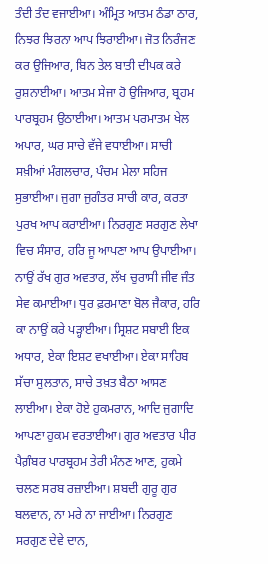ਤੰਦੀ ਤੰਦ ਵਜਾਈਆ। ਅੰਮ੍ਰਿਤ ਆਤਮ ਠੰਡਾ ਠਾਰ, ਨਿਝਰ ਝਿਰਨਾ ਆਪ ਝਿਰਾਈਆ। ਜੋਤ ਨਿਰੰਜਣ ਕਰ ਉਜਿਆਰ, ਬਿਨ ਤੇਲ ਬਾਤੀ ਦੀਪਕ ਕਰੇ ਰੁਸ਼ਨਾਈਆ। ਆਤਮ ਸੇਜਾ ਹੋ ਉਜਿਆਰ, ਬ੍ਰਹਮ ਪਾਰਬ੍ਰਹਮ ਉਠਾਈਆ। ਆਤਮ ਪਰਮਾਤਮ ਖੇਲ ਅਪਾਰ, ਘਰ ਸਾਚੇ ਵੱਜੇ ਵਧਾਈਆ। ਸਾਚੀ ਸਖ਼ੀਆਂ ਮੰਗਲਚਾਰ, ਪੰਚਮ ਮੇਲਾ ਸਹਿਜ ਸੁਭਾਈਆ। ਜੁਗਾ ਜੁਗੰਤਰ ਸਾਚੀ ਕਾਰ, ਕਰਤਾ ਪੁਰਖ ਆਪ ਕਰਾਈਆ। ਨਿਰਗੁਣ ਸਰਗੁਣ ਲੇਖਾ ਵਿਚ ਸੰਸਾਰ, ਹਰਿ ਜੂ ਆਪਣਾ ਆਪ ਉਪਾਈਆ। ਨਾਉਂ ਰੱਖ ਗੁਰ ਅਵਤਾਰ, ਲੱਖ ਚੁਰਾਸੀ ਜੀਵ ਜੰਤ ਸੇਵ ਕਮਾਈਆ। ਧੁਰ ਫ਼ਰਮਾਣਾ ਬੋਲ ਜੈਕਾਰ, ਹਰਿ ਕਾ ਨਾਉਂ ਕਰੇ ਪੜ੍ਹਾਈਆ। ਸ੍ਰਿਸ਼ਟ ਸਬਾਈ ਇਕ ਅਧਾਰ, ਏਕਾ ਇਸ਼ਟ ਵਖਾਈਆ। ਏਕਾ ਸਾਹਿਬ ਸੱਚਾ ਸੁਲਤਾਨ, ਸਾਚੇ ਤਖ਼ਤ ਬੈਠਾ ਆਸਣ ਲਾਈਆ। ਏਕਾ ਹੋਏ ਹੁਕਮਰਾਨ, ਆਦਿ ਜੁਗਾਦਿ ਆਪਣਾ ਹੁਕਮ ਵਰਤਾਈਆ। ਗੁਰ ਅਵਤਾਰ ਪੀਰ ਪੈਗ਼ੰਬਰ ਪਾਰਬ੍ਰਹਮ ਤੇਰੀ ਮੰਨਣ ਆਣ, ਹੁਕਮੇ ਚਲਣ ਸਰਬ ਰਜ਼ਾਈਆ। ਸ਼ਬਦੀ ਗੁਰੂ ਗੁਰ ਬਲਵਾਨ, ਨਾ ਮਰੇ ਨਾ ਜਾਈਆ। ਨਿਰਗੁਣ ਸਰਗੁਣ ਦੇਵੇ ਦਾਨ,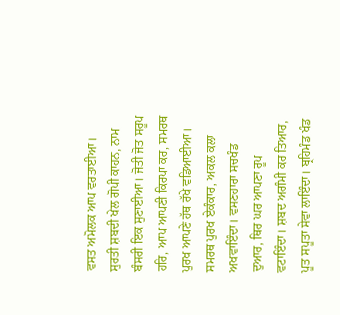ਵਸਤ ਅਮੋਲਕ ਆਪ ਵਰਤਾਈਆ। ਸੁਰਤੀ ਸ਼ਬਦੀ ਖੇਲ ਗੋਪੀ ਕਾਹਨ, ਨਾਮ ਬੰਸਰੀ ਇਕ ਸੁਣਾਈਆ। ਜੋਤੀ ਜੋਤ ਸਰੂਪ ਹਰਿ, ਆਪ ਆਪਣੀ ਕਿਰਪਾ ਕਰ, ਸਮਰਥ ਪੁਰਖ ਆਪਣੇ ਹੱਥ ਰੱਖੇ ਵਡਿਆਈਆ। ਸਮਰਥ ਪੁਰਖ ਏਕੰਕਾਰ, ਅਕਲ ਕਲਾ ਅਖਵਾਇੰਦਾ। ਵਸਣਹਾਰਾ ਸਚਖੰਡ ਦੁਆਰ, ਥਿਰ ਘਰ ਆਪਣਾ ਰੂਪ ਵਟਾਇੰਦਾ। ਸ਼ਬਦ ਅਗੰਮੀ ਕਰ ਤਿਆਰ, ਪੂਤ ਸਪੂਤਾ ਸੇਵਾ ਲਾਇੰਦਾ। ਬ੍ਰਹਿਮੰਡ ਖੰਡ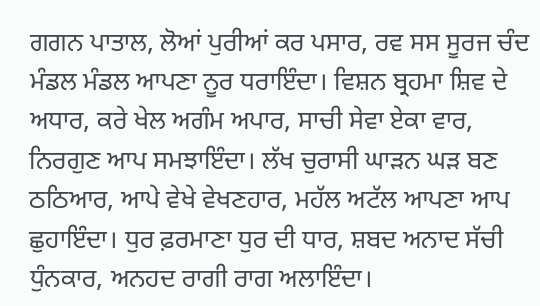ਗਗਨ ਪਾਤਾਲ, ਲੋਆਂ ਪੁਰੀਆਂ ਕਰ ਪਸਾਰ, ਰਵ ਸਸ ਸੂਰਜ ਚੰਦ ਮੰਡਲ ਮੰਡਲ ਆਪਣਾ ਨੂਰ ਧਰਾਇੰਦਾ। ਵਿਸ਼ਨ ਬ੍ਰਹਮਾ ਸ਼ਿਵ ਦੇ ਅਧਾਰ, ਕਰੇ ਖੇਲ ਅਗੰਮ ਅਪਾਰ, ਸਾਚੀ ਸੇਵਾ ਏਕਾ ਵਾਰ, ਨਿਰਗੁਣ ਆਪ ਸਮਝਾਇੰਦਾ। ਲੱਖ ਚੁਰਾਸੀ ਘਾੜਨ ਘੜ ਬਣ ਠਠਿਆਰ, ਆਪੇ ਵੇਖੇ ਵੇਖਣਹਾਰ, ਮਹੱਲ ਅਟੱਲ ਆਪਣਾ ਆਪ ਛੁਹਾਇੰਦਾ। ਧੁਰ ਫ਼ਰਮਾਣਾ ਧੁਰ ਦੀ ਧਾਰ, ਸ਼ਬਦ ਅਨਾਦ ਸੱਚੀ ਧੁੰਨਕਾਰ, ਅਨਹਦ ਰਾਗੀ ਰਾਗ ਅਲਾਇੰਦਾ।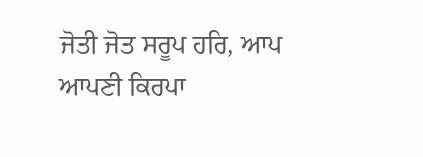ਜੋਤੀ ਜੋਤ ਸਰੂਪ ਹਰਿ, ਆਪ ਆਪਣੀ ਕਿਰਪਾ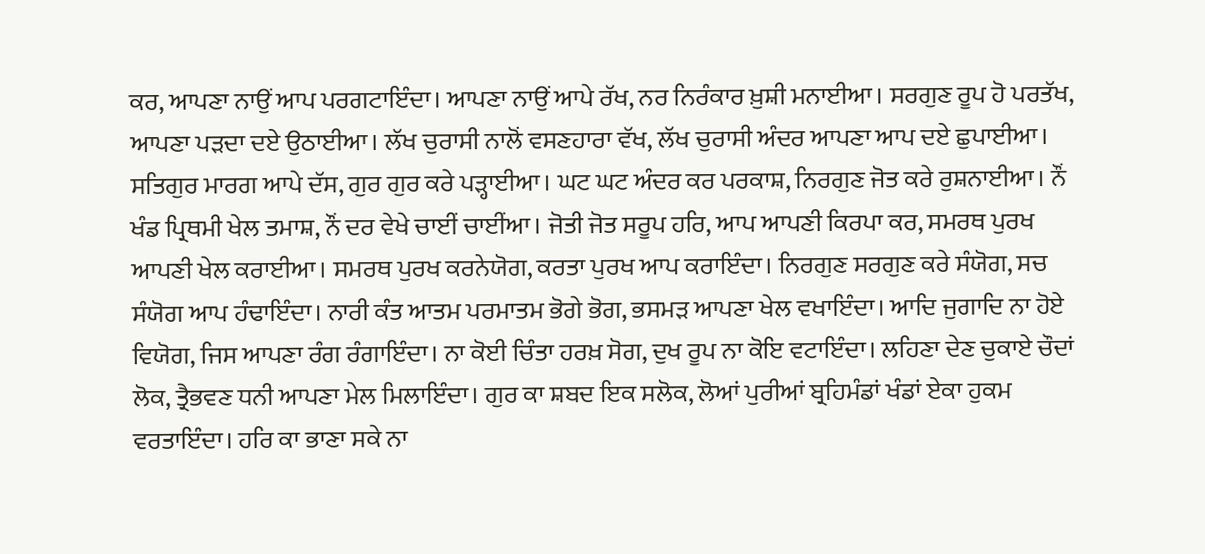ਕਰ, ਆਪਣਾ ਨਾਉਂ ਆਪ ਪਰਗਟਾਇੰਦਾ। ਆਪਣਾ ਨਾਉਂ ਆਪੇ ਰੱਖ, ਨਰ ਨਿਰੰਕਾਰ ਖ਼ੁਸ਼ੀ ਮਨਾਈਆ। ਸਰਗੁਣ ਰੂਪ ਹੋ ਪਰਤੱਖ, ਆਪਣਾ ਪੜਦਾ ਦਏ ਉਠਾਈਆ। ਲੱਖ ਚੁਰਾਸੀ ਨਾਲੋਂ ਵਸਣਹਾਰਾ ਵੱਖ, ਲੱਖ ਚੁਰਾਸੀ ਅੰਦਰ ਆਪਣਾ ਆਪ ਦਏ ਛੁਪਾਈਆ। ਸਤਿਗੁਰ ਮਾਰਗ ਆਪੇ ਦੱਸ, ਗੁਰ ਗੁਰ ਕਰੇ ਪੜ੍ਹਾਈਆ। ਘਟ ਘਟ ਅੰਦਰ ਕਰ ਪਰਕਾਸ਼, ਨਿਰਗੁਣ ਜੋਤ ਕਰੇ ਰੁਸ਼ਨਾਈਆ। ਨੌਂ ਖੰਡ ਪ੍ਰਿਥਮੀ ਖੇਲ ਤਮਾਸ਼, ਨੌਂ ਦਰ ਵੇਖੇ ਚਾਈਂ ਚਾਈਂਆ। ਜੋਤੀ ਜੋਤ ਸਰੂਪ ਹਰਿ, ਆਪ ਆਪਣੀ ਕਿਰਪਾ ਕਰ, ਸਮਰਥ ਪੁਰਖ ਆਪਣੀ ਖੇਲ ਕਰਾਈਆ। ਸਮਰਥ ਪੁਰਖ ਕਰਨੇਯੋਗ, ਕਰਤਾ ਪੁਰਖ ਆਪ ਕਰਾਇੰਦਾ। ਨਿਰਗੁਣ ਸਰਗੁਣ ਕਰੇ ਸੰਯੋਗ, ਸਚ ਸੰਯੋਗ ਆਪ ਹੰਢਾਇੰਦਾ। ਨਾਰੀ ਕੰਤ ਆਤਮ ਪਰਮਾਤਮ ਭੋਗੇ ਭੋਗ, ਭਸਮੜ ਆਪਣਾ ਖੇਲ ਵਖਾਇੰਦਾ। ਆਦਿ ਜੁਗਾਦਿ ਨਾ ਹੋਏ ਵਿਯੋਗ, ਜਿਸ ਆਪਣਾ ਰੰਗ ਰੰਗਾਇੰਦਾ। ਨਾ ਕੋਈ ਚਿੰਤਾ ਹਰਖ਼ ਸੋਗ, ਦੁਖ ਰੂਪ ਨਾ ਕੋਇ ਵਟਾਇੰਦਾ। ਲਹਿਣਾ ਦੇਣ ਚੁਕਾਏ ਚੌਦਾਂ ਲੋਕ, ਤ੍ਰੈਭਵਣ ਧਨੀ ਆਪਣਾ ਮੇਲ ਮਿਲਾਇੰਦਾ। ਗੁਰ ਕਾ ਸ਼ਬਦ ਇਕ ਸਲੋਕ, ਲੋਆਂ ਪੁਰੀਆਂ ਬ੍ਰਹਿਮੰਡਾਂ ਖੰਡਾਂ ਏਕਾ ਹੁਕਮ ਵਰਤਾਇੰਦਾ। ਹਰਿ ਕਾ ਭਾਣਾ ਸਕੇ ਨਾ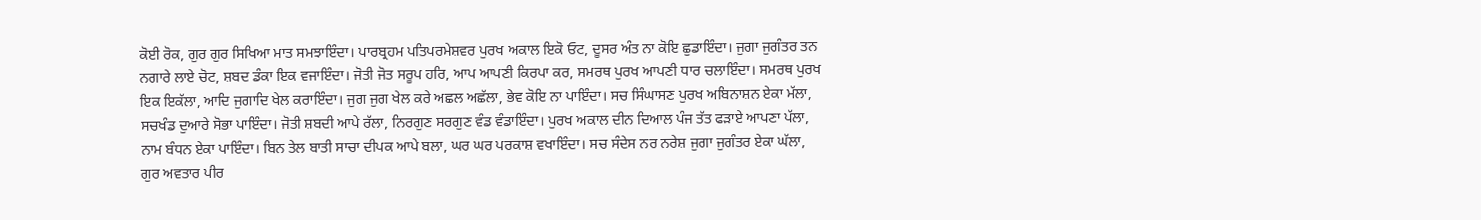ਕੋਈ ਰੋਕ, ਗੁਰ ਗੁਰ ਸਿਖਿਆ ਮਾਤ ਸਮਝਾਇੰਦਾ। ਪਾਰਬ੍ਰਹਮ ਪਤਿਪਰਮੇਸ਼ਵਰ ਪੁਰਖ ਅਕਾਲ ਇਕੋ ਓਟ, ਦੂਸਰ ਅੰਤ ਨਾ ਕੋਇ ਛੁਡਾਇੰਦਾ। ਜੁਗਾ ਜੁਗੰਤਰ ਤਨ ਨਗਾਰੇ ਲਾਏ ਚੋਟ, ਸ਼ਬਦ ਡੰਕਾ ਇਕ ਵਜਾਇੰਦਾ। ਜੋਤੀ ਜੋਤ ਸਰੂਪ ਹਰਿ, ਆਪ ਆਪਣੀ ਕਿਰਪਾ ਕਰ, ਸਮਰਥ ਪੁਰਖ ਆਪਣੀ ਧਾਰ ਚਲਾਇੰਦਾ। ਸਮਰਥ ਪੁਰਖ ਇਕ ਇਕੱਲਾ, ਆਦਿ ਜੁਗਾਦਿ ਖੇਲ ਕਰਾਇੰਦਾ। ਜੁਗ ਜੁਗ ਖੇਲ ਕਰੇ ਅਛਲ ਅਛੱਲਾ, ਭੇਵ ਕੋਇ ਨਾ ਪਾਇੰਦਾ। ਸਚ ਸਿੰਘਾਸਣ ਪੁਰਖ ਅਬਿਨਾਸ਼ਨ ਏਕਾ ਮੱਲਾ, ਸਚਖੰਡ ਦੁਆਰੇ ਸੋਭਾ ਪਾਇੰਦਾ। ਜੋਤੀ ਸ਼ਬਦੀ ਆਪੇ ਰੱਲਾ, ਨਿਰਗੁਣ ਸਰਗੁਣ ਵੰਡ ਵੰਡਾਇੰਦਾ। ਪੁਰਖ ਅਕਾਲ ਦੀਨ ਦਿਆਲ ਪੰਜ ਤੱਤ ਫੜਾਏ ਆਪਣਾ ਪੱਲਾ, ਨਾਮ ਬੰਧਨ ਏਕਾ ਪਾਇੰਦਾ। ਬਿਨ ਤੇਲ ਬਾਤੀ ਸਾਚਾ ਦੀਪਕ ਆਪੇ ਬਲਾ, ਘਰ ਘਰ ਪਰਕਾਸ਼ ਵਖਾਇੰਦਾ। ਸਚ ਸੰਦੇਸ ਨਰ ਨਰੇਸ਼ ਜੁਗਾ ਜੁਗੰਤਰ ਏਕਾ ਘੱਲਾ, ਗੁਰ ਅਵਤਾਰ ਪੀਰ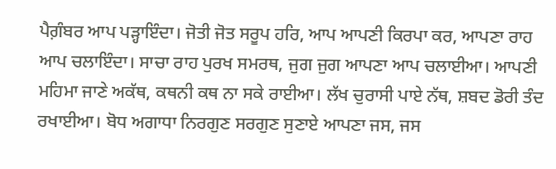ਪੈਗ਼ੰਬਰ ਆਪ ਪੜ੍ਹਾਇੰਦਾ। ਜੋਤੀ ਜੋਤ ਸਰੂਪ ਹਰਿ, ਆਪ ਆਪਣੀ ਕਿਰਪਾ ਕਰ, ਆਪਣਾ ਰਾਹ ਆਪ ਚਲਾਇੰਦਾ। ਸਾਚਾ ਰਾਹ ਪੁਰਖ ਸਮਰਥ, ਜੁਗ ਜੁਗ ਆਪਣਾ ਆਪ ਚਲਾਈਆ। ਆਪਣੀ ਮਹਿਮਾ ਜਾਣੇ ਅਕੱਥ, ਕਥਨੀ ਕਥ ਨਾ ਸਕੇ ਰਾਈਆ। ਲੱਖ ਚੁਰਾਸੀ ਪਾਏ ਨੱਥ, ਸ਼ਬਦ ਡੋਰੀ ਤੰਦ ਰਖਾਈਆ। ਬੋਧ ਅਗਾਧਾ ਨਿਰਗੁਣ ਸਰਗੁਣ ਸੁਣਾਏ ਆਪਣਾ ਜਸ, ਜਸ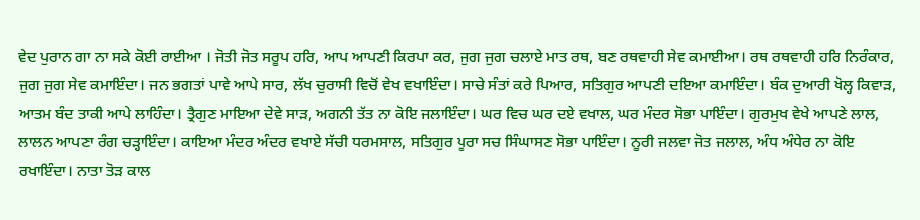ਵੇਦ ਪੁਰਾਨ ਗਾ ਨਾ ਸਕੇ ਕੋਈ ਰਾਈਆ । ਜੋਤੀ ਜੋਤ ਸਰੂਪ ਹਰਿ, ਆਪ ਆਪਣੀ ਕਿਰਪਾ ਕਰ, ਜੁਗ ਜੁਗ ਚਲਾਏ ਮਾਤ ਰਥ, ਬਣ ਰਥਵਾਹੀ ਸੇਵ ਕਮਾਈਆ। ਰਥ ਰਥਵਾਹੀ ਹਰਿ ਨਿਰੰਕਾਰ, ਜੁਗ ਜੁਗ ਸੇਵ ਕਮਾਇੰਦਾ। ਜਨ ਭਗਤਾਂ ਪਾਵੇ ਆਪੇ ਸਾਰ, ਲੱਖ ਚੁਰਾਸੀ ਵਿਚੋਂ ਵੇਖ ਵਖਾਇੰਦਾ। ਸਾਚੇ ਸੰਤਾਂ ਕਰੇ ਪਿਆਰ, ਸਤਿਗੁਰ ਆਪਣੀ ਦਇਆ ਕਮਾਇੰਦਾ। ਬੰਕ ਦੁਆਰੀ ਖੋਲ੍ਹ ਕਿਵਾੜ, ਆਤਮ ਬੰਦ ਤਾਕੀ ਆਪੇ ਲਾਹਿੰਦਾ। ਤ੍ਰੈਗੁਣ ਮਾਇਆ ਦੇਵੇ ਸਾੜ, ਅਗਨੀ ਤੱਤ ਨਾ ਕੋਇ ਜਲਾਇੰਦਾ। ਘਰ ਵਿਚ ਘਰ ਦਏ ਵਖਾਲ, ਘਰ ਮੰਦਰ ਸੋਭਾ ਪਾਇੰਦਾ। ਗੁਰਮੁਖ ਵੇਖੇ ਆਪਣੇ ਲਾਲ, ਲਾਲਨ ਆਪਣਾ ਰੰਗ ਚੜ੍ਹਾਇੰਦਾ। ਕਾਇਆ ਮੰਦਰ ਅੰਦਰ ਵਖਾਏ ਸੱਚੀ ਧਰਮਸਾਲ, ਸਤਿਗੁਰ ਪੂਰਾ ਸਚ ਸਿੰਘਾਸਣ ਸੋਭਾ ਪਾਇੰਦਾ। ਨੂਰੀ ਜਲਵਾ ਜੋਤ ਜਲਾਲ, ਅੰਧ ਅੰਧੇਰ ਨਾ ਕੋਇ ਰਖਾਇੰਦਾ। ਨਾਤਾ ਤੋੜ ਕਾਲ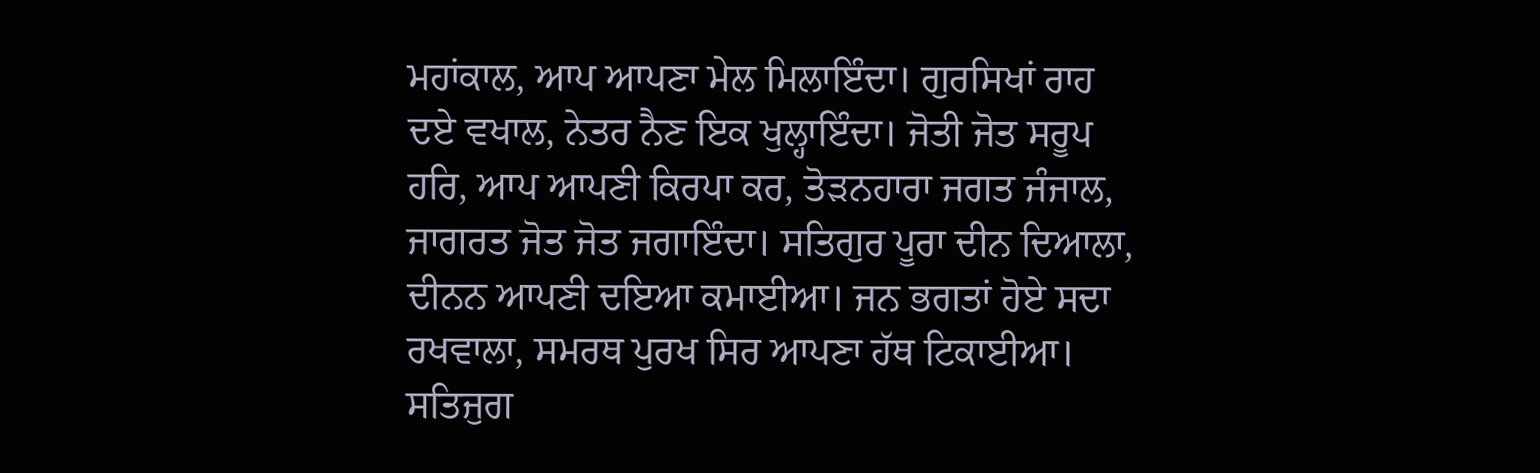ਮਹਾਂਕਾਲ, ਆਪ ਆਪਣਾ ਮੇਲ ਮਿਲਾਇੰਦਾ। ਗੁਰਸਿਖਾਂ ਰਾਹ ਦਏ ਵਖਾਲ, ਨੇਤਰ ਨੈਣ ਇਕ ਖੁਲ੍ਹਾਇੰਦਾ। ਜੋਤੀ ਜੋਤ ਸਰੂਪ ਹਰਿ, ਆਪ ਆਪਣੀ ਕਿਰਪਾ ਕਰ, ਤੋੜਨਹਾਰਾ ਜਗਤ ਜੰਜਾਲ, ਜਾਗਰਤ ਜੋਤ ਜੋਤ ਜਗਾਇੰਦਾ। ਸਤਿਗੁਰ ਪੂਰਾ ਦੀਨ ਦਿਆਲਾ, ਦੀਨਨ ਆਪਣੀ ਦਇਆ ਕਮਾਈਆ। ਜਨ ਭਗਤਾਂ ਹੋਏ ਸਦਾ ਰਖਵਾਲਾ, ਸਮਰਥ ਪੁਰਖ ਸਿਰ ਆਪਣਾ ਹੱਥ ਟਿਕਾਈਆ। ਸਤਿਜੁਗ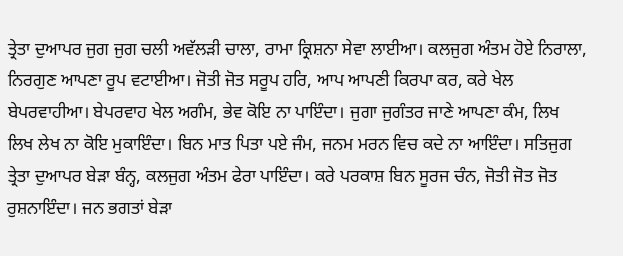ਤ੍ਰੇਤਾ ਦੁਆਪਰ ਜੁਗ ਜੁਗ ਚਲੀ ਅਵੱਲੜੀ ਚਾਲਾ, ਰਾਮਾ ਕ੍ਰਿਸ਼ਨਾ ਸੇਵਾ ਲਾਈਆ। ਕਲਜੁਗ ਅੰਤਮ ਹੋਏ ਨਿਰਾਲਾ, ਨਿਰਗੁਣ ਆਪਣਾ ਰੂਪ ਵਟਾਈਆ। ਜੋਤੀ ਜੋਤ ਸਰੂਪ ਹਰਿ, ਆਪ ਆਪਣੀ ਕਿਰਪਾ ਕਰ, ਕਰੇ ਖੇਲ ਬੇਪਰਵਾਹੀਆ। ਬੇਪਰਵਾਹ ਖੇਲ ਅਗੰਮ, ਭੇਵ ਕੋਇ ਨਾ ਪਾਇੰਦਾ। ਜੁਗਾ ਜੁਗੰਤਰ ਜਾਣੇ ਆਪਣਾ ਕੰਮ, ਲਿਖ ਲਿਖ ਲੇਖ ਨਾ ਕੋਇ ਮੁਕਾਇੰਦਾ। ਬਿਨ ਮਾਤ ਪਿਤਾ ਪਏ ਜੰਮ, ਜਨਮ ਮਰਨ ਵਿਚ ਕਦੇ ਨਾ ਆਇੰਦਾ। ਸਤਿਜੁਗ ਤ੍ਰੇਤਾ ਦੁਆਪਰ ਬੇੜਾ ਬੰਨ੍ਹ, ਕਲਜੁਗ ਅੰਤਮ ਫੇਰਾ ਪਾਇੰਦਾ। ਕਰੇ ਪਰਕਾਸ਼ ਬਿਨ ਸੂਰਜ ਚੰਨ, ਜੋਤੀ ਜੋਤ ਜੋਤ ਰੁਸ਼ਨਾਇੰਦਾ। ਜਨ ਭਗਤਾਂ ਬੇੜਾ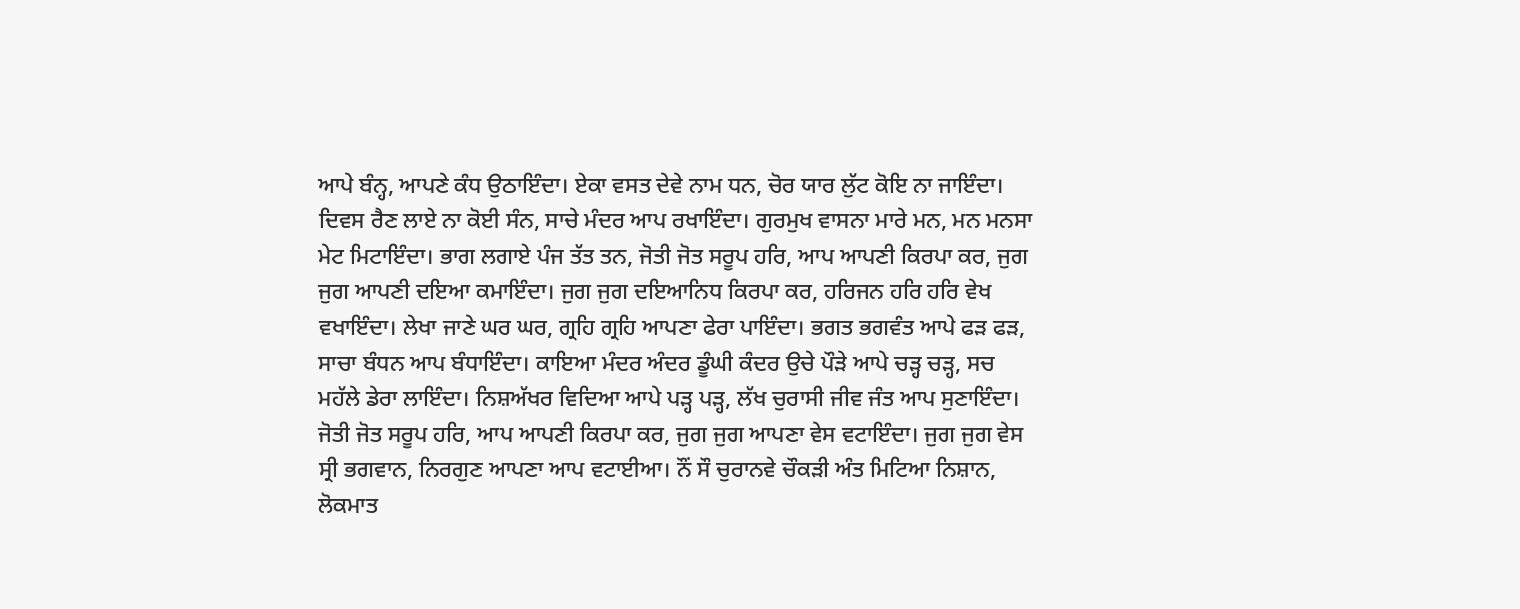ਆਪੇ ਬੰਨ੍ਹ, ਆਪਣੇ ਕੰਧ ਉਠਾਇੰਦਾ। ਏਕਾ ਵਸਤ ਦੇਵੇ ਨਾਮ ਧਨ, ਚੋਰ ਯਾਰ ਲੁੱਟ ਕੋਇ ਨਾ ਜਾਇੰਦਾ। ਦਿਵਸ ਰੈਣ ਲਾਏ ਨਾ ਕੋਈ ਸੰਨ, ਸਾਚੇ ਮੰਦਰ ਆਪ ਰਖਾਇੰਦਾ। ਗੁਰਮੁਖ ਵਾਸਨਾ ਮਾਰੇ ਮਨ, ਮਨ ਮਨਸਾ ਮੇਟ ਮਿਟਾਇੰਦਾ। ਭਾਗ ਲਗਾਏ ਪੰਜ ਤੱਤ ਤਨ, ਜੋਤੀ ਜੋਤ ਸਰੂਪ ਹਰਿ, ਆਪ ਆਪਣੀ ਕਿਰਪਾ ਕਰ, ਜੁਗ ਜੁਗ ਆਪਣੀ ਦਇਆ ਕਮਾਇੰਦਾ। ਜੁਗ ਜੁਗ ਦਇਆਨਿਧ ਕਿਰਪਾ ਕਰ, ਹਰਿਜਨ ਹਰਿ ਹਰਿ ਵੇਖ ਵਖਾਇੰਦਾ। ਲੇਖਾ ਜਾਣੇ ਘਰ ਘਰ, ਗ੍ਰਹਿ ਗ੍ਰਹਿ ਆਪਣਾ ਫੇਰਾ ਪਾਇੰਦਾ। ਭਗਤ ਭਗਵੰਤ ਆਪੇ ਫੜ ਫੜ, ਸਾਚਾ ਬੰਧਨ ਆਪ ਬੰਧਾਇੰਦਾ। ਕਾਇਆ ਮੰਦਰ ਅੰਦਰ ਡੂੰਘੀ ਕੰਦਰ ਉਚੇ ਪੌੜੇ ਆਪੇ ਚੜ੍ਹ ਚੜ੍ਹ, ਸਚ ਮਹੱਲੇ ਡੇਰਾ ਲਾਇੰਦਾ। ਨਿਸ਼ਅੱਖਰ ਵਿਦਿਆ ਆਪੇ ਪੜ੍ਹ ਪੜ੍ਹ, ਲੱਖ ਚੁਰਾਸੀ ਜੀਵ ਜੰਤ ਆਪ ਸੁਣਾਇੰਦਾ। ਜੋਤੀ ਜੋਤ ਸਰੂਪ ਹਰਿ, ਆਪ ਆਪਣੀ ਕਿਰਪਾ ਕਰ, ਜੁਗ ਜੁਗ ਆਪਣਾ ਵੇਸ ਵਟਾਇੰਦਾ। ਜੁਗ ਜੁਗ ਵੇਸ ਸ੍ਰੀ ਭਗਵਾਨ, ਨਿਰਗੁਣ ਆਪਣਾ ਆਪ ਵਟਾਈਆ। ਨੌਂ ਸੌ ਚੁਰਾਨਵੇ ਚੌਕੜੀ ਅੰਤ ਮਿਟਿਆ ਨਿਸ਼ਾਨ, ਲੋਕਮਾਤ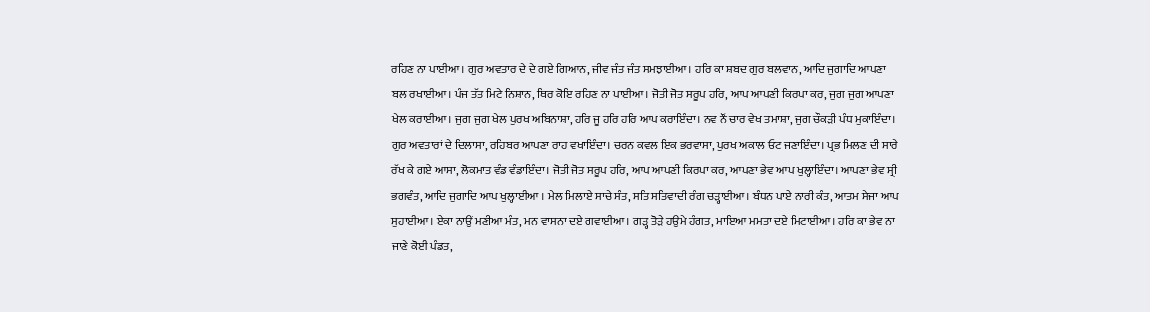ਰਹਿਣ ਨਾ ਪਾਈਆ। ਗੁਰ ਅਵਤਾਰ ਦੇ ਦੇ ਗਏ ਗਿਆਨ, ਜੀਵ ਜੰਤ ਜੰਤ ਸਮਝਾਈਆ। ਹਰਿ ਕਾ ਸ਼ਬਦ ਗੁਰ ਬਲਵਾਨ, ਆਦਿ ਜੁਗਾਦਿ ਆਪਣਾ ਬਲ ਰਖਾਈਆ। ਪੰਜ ਤੱਤ ਮਿਟੇ ਨਿਸ਼ਾਨ, ਥਿਰ ਕੋਇ ਰਹਿਣ ਨਾ ਪਾਈਆ। ਜੋਤੀ ਜੋਤ ਸਰੂਪ ਹਰਿ, ਆਪ ਆਪਣੀ ਕਿਰਪਾ ਕਰ, ਜੁਗ ਜੁਗ ਆਪਣਾ ਖੇਲ ਕਰਾਈਆ। ਜੁਗ ਜੁਗ ਖੇਲ ਪੁਰਖ ਅਬਿਨਾਸ਼ਾ, ਹਰਿ ਜੂ ਹਰਿ ਹਰਿ ਆਪ ਕਰਾਇੰਦਾ। ਨਵ ਨੌਂ ਚਾਰ ਵੇਖ ਤਮਾਸ਼ਾ, ਜੁਗ ਚੌਕੜੀ ਪੰਧ ਮੁਕਾਇੰਦਾ। ਗੁਰ ਅਵਤਾਰਾਂ ਦੇ ਦਿਲਾਸਾ, ਰਹਿਬਰ ਆਪਣਾ ਰਾਹ ਵਖਾਇੰਦਾ। ਚਰਨ ਕਵਲ ਇਕ ਭਰਵਾਸਾ, ਪੁਰਖ ਅਕਾਲ ਓਟ ਜਣਾਇੰਦਾ। ਪ੍ਰਭ ਮਿਲਣ ਦੀ ਸਾਰੇ ਰੱਖ ਕੇ ਗਏ ਆਸਾ, ਲੋਕਮਾਤ ਵੰਡ ਵੰਡਾਇੰਦਾ। ਜੋਤੀ ਜੋਤ ਸਰੂਪ ਹਰਿ, ਆਪ ਆਪਣੀ ਕਿਰਪਾ ਕਰ, ਆਪਣਾ ਭੇਵ ਆਪ ਖੁਲ੍ਹਾਇੰਦਾ। ਆਪਣਾ ਭੇਵ ਸ੍ਰੀ ਭਗਵੰਤ, ਆਦਿ ਜੁਗਾਦਿ ਆਪ ਖੁਲ੍ਹਾਈਆ । ਮੇਲ ਮਿਲਾਏ ਸਾਚੇ ਸੰਤ, ਸਤਿ ਸਤਿਵਾਦੀ ਰੰਗ ਚੜ੍ਹਾਈਆ। ਬੰਧਨ ਪਾਏ ਨਾਰੀ ਕੰਤ, ਆਤਮ ਸੇਜਾ ਆਪ ਸੁਹਾਈਆ। ਏਕਾ ਨਾਉਂ ਮਣੀਆ ਮੰਤ, ਮਨ ਵਾਸਨਾ ਦਏ ਗਵਾਈਆ। ਗੜ੍ਹ ਤੋੜੇ ਹਉਮੇ ਹੰਗਤ, ਮਾਇਆ ਮਮਤਾ ਦਏ ਮਿਟਾਈਆ। ਹਰਿ ਕਾ ਭੇਵ ਨਾ ਜਾਣੇ ਕੋਈ ਪੰਡਤ,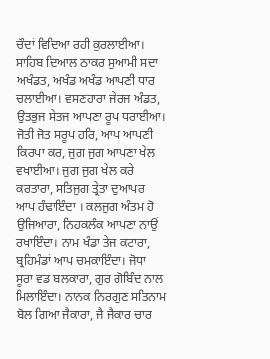ਚੌਦਾਂ ਵਿਦਿਆ ਰਹੀ ਕੁਰਲਾਈਆ। ਸਾਹਿਬ ਦਿਆਲ ਠਾਕਰ ਸੁਆਮੀ ਸਦਾ ਅਖੰਡਤ, ਅਖੰਡ ਅਖੰਡ ਆਪਣੀ ਧਾਰ ਚਲਾਈਆ। ਵਸਣਹਾਰਾ ਜੇਰਜ ਅੰਡਤ, ਉਤਭੁਜ ਸੇਤਜ ਆਪਣਾ ਰੂਪ ਧਰਾਈਆ। ਜੋਤੀ ਜੋਤ ਸਰੂਪ ਹਰਿ, ਆਪ ਆਪਣੀ ਕਿਰਪਾ ਕਰ, ਜੁਗ ਜੁਗ ਆਪਣਾ ਖੇਲ ਵਖਾਈਆ। ਜੁਗ ਜੁਗ ਖੇਲ ਕਰੇ ਕਰਤਾਰਾ, ਸਤਿਜੁਗ ਤ੍ਰੇਤਾ ਦੁਆਪਰ ਆਪ ਹੰਢਾਇੰਦਾ । ਕਲਜੁਗ ਅੰਤਮ ਹੋ ਉਜਿਆਰਾ, ਨਿਹਕਲੰਕ ਆਪਣਾ ਨਾਉਂ ਰਖਾਇੰਦਾ। ਨਾਮ ਖੰਡਾ ਤੇਜ ਕਟਾਰਾ, ਬ੍ਰਹਿਮੰਡਾਂ ਆਪ ਚਮਕਾਇੰਦਾ। ਜੋਧਾ ਸੂਰਾ ਵਡ ਬਲਕਾਰਾ, ਗੁਰ ਗੋਬਿੰਦ ਨਾਲ ਮਿਲਾਇੰਦਾ। ਨਾਨਕ ਨਿਰਗੁਣ ਸਤਿਨਾਮ ਬੋਲ ਗਿਆ ਜੈਕਾਰਾ, ਜੈ ਜੈਕਾਰ ਚਾਰ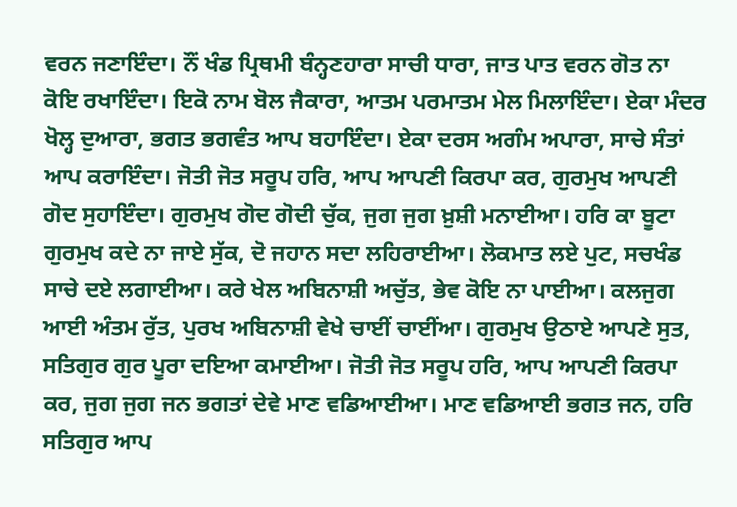ਵਰਨ ਜਣਾਇੰਦਾ। ਨੌਂ ਖੰਡ ਪ੍ਰਿਥਮੀ ਬੰਨ੍ਹਣਹਾਰਾ ਸਾਚੀ ਧਾਰਾ, ਜਾਤ ਪਾਤ ਵਰਨ ਗੋਤ ਨਾ ਕੋਇ ਰਖਾਇੰਦਾ। ਇਕੋ ਨਾਮ ਬੋਲ ਜੈਕਾਰਾ, ਆਤਮ ਪਰਮਾਤਮ ਮੇਲ ਮਿਲਾਇੰਦਾ। ਏਕਾ ਮੰਦਰ ਖੋਲ੍ਹ ਦੁਆਰਾ, ਭਗਤ ਭਗਵੰਤ ਆਪ ਬਹਾਇੰਦਾ। ਏਕਾ ਦਰਸ ਅਗੰਮ ਅਪਾਰਾ, ਸਾਚੇ ਸੰਤਾਂ ਆਪ ਕਰਾਇੰਦਾ। ਜੋਤੀ ਜੋਤ ਸਰੂਪ ਹਰਿ, ਆਪ ਆਪਣੀ ਕਿਰਪਾ ਕਰ, ਗੁਰਮੁਖ ਆਪਣੀ ਗੋਦ ਸੁਹਾਇੰਦਾ। ਗੁਰਮੁਖ ਗੋਦ ਗੋਦੀ ਚੁੱਕ, ਜੁਗ ਜੁਗ ਖ਼ੁਸ਼ੀ ਮਨਾਈਆ। ਹਰਿ ਕਾ ਬੂਟਾ ਗੁਰਮੁਖ ਕਦੇ ਨਾ ਜਾਏ ਸੁੱਕ, ਦੋ ਜਹਾਨ ਸਦਾ ਲਹਿਰਾਈਆ। ਲੋਕਮਾਤ ਲਏ ਪੁਟ, ਸਚਖੰਡ ਸਾਚੇ ਦਏ ਲਗਾਈਆ। ਕਰੇ ਖੇਲ ਅਬਿਨਾਸ਼ੀ ਅਚੁੱਤ, ਭੇਵ ਕੋਇ ਨਾ ਪਾਈਆ। ਕਲਜੁਗ ਆਈ ਅੰਤਮ ਰੁੱਤ, ਪੁਰਖ ਅਬਿਨਾਸ਼ੀ ਵੇਖੇ ਚਾਈਂ ਚਾਈਂਆ। ਗੁਰਮੁਖ ਉਠਾਏ ਆਪਣੇ ਸੁਤ, ਸਤਿਗੁਰ ਗੁਰ ਪੂਰਾ ਦਇਆ ਕਮਾਈਆ। ਜੋਤੀ ਜੋਤ ਸਰੂਪ ਹਰਿ, ਆਪ ਆਪਣੀ ਕਿਰਪਾ ਕਰ, ਜੁਗ ਜੁਗ ਜਨ ਭਗਤਾਂ ਦੇਵੇ ਮਾਣ ਵਡਿਆਈਆ। ਮਾਣ ਵਡਿਆਈ ਭਗਤ ਜਨ, ਹਰਿ ਸਤਿਗੁਰ ਆਪ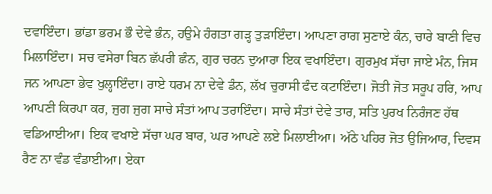ਦਵਾਇੰਦਾ। ਭਾਂਡਾ ਭਰਮ ਭੌ ਦੇਵੇ ਭੰਨ, ਹਉਮੇ ਹੰਗਤਾ ਗੜ੍ਹ ਤੁੜਾਇੰਦਾ। ਆਪਣਾ ਰਾਗ ਸੁਣਾਏ ਕੰਨ, ਚਾਰੇ ਬਾਣੀ ਵਿਚ ਮਿਲਾਇੰਦਾ। ਸਚ ਵਸੇਰਾ ਬਿਨ ਛੱਪਰੀ ਛੰਨ, ਗੁਰ ਚਰਨ ਦੁਆਰਾ ਇਕ ਵਖਾਇੰਦਾ। ਗੁਰਮੁਖ ਸੱਚਾ ਜਾਏ ਮੰਨ, ਜਿਸ ਜਨ ਆਪਣਾ ਭੇਵ ਖੁਲ੍ਹਾਇੰਦਾ। ਰਾਏ ਧਰਮ ਨਾ ਦੇਵੇ ਡੰਨ, ਲੱਖ ਚੁਰਾਸੀ ਫੰਦ ਕਟਾਇੰਦਾ। ਜੋਤੀ ਜੋਤ ਸਰੂਪ ਹਰਿ, ਆਪ ਆਪਣੀ ਕਿਰਪਾ ਕਰ, ਜੁਗ ਜੁਗ ਸਾਚੇ ਸੰਤਾਂ ਆਪ ਤਰਾਇੰਦਾ। ਸਾਚੇ ਸੰਤਾਂ ਦੇਵੇ ਤਾਰ, ਸਤਿ ਪੁਰਖ ਨਿਰੰਜਣ ਹੱਥ ਵਡਿਆਈਆ। ਇਕ ਵਖਾਏ ਸੱਚਾ ਘਰ ਬਾਰ, ਘਰ ਆਪਣੇ ਲਏ ਮਿਲਾਈਆ। ਅੱਠੇ ਪਹਿਰ ਜੋਤ ਉਜਿਆਰ, ਦਿਵਸ ਰੈਣ ਨਾ ਵੰਡ ਵੰਡਾਈਆ। ਏਕਾ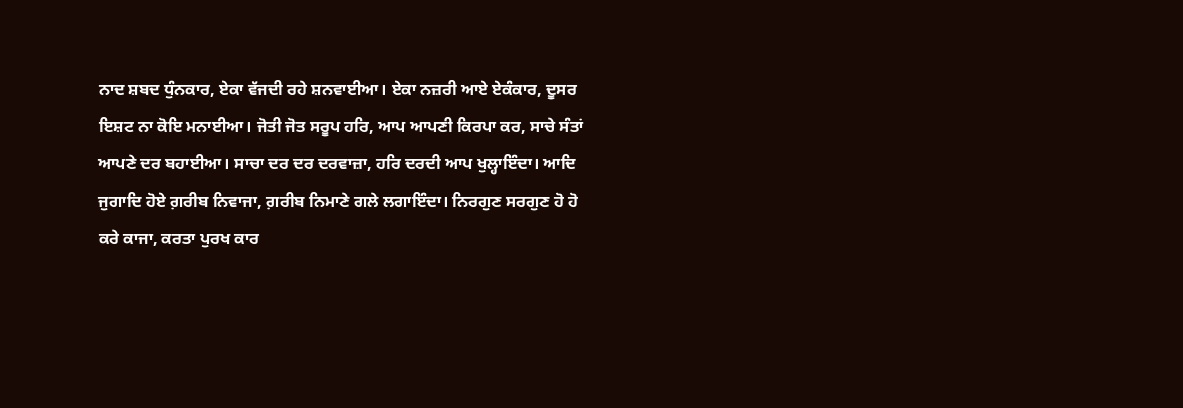ਨਾਦ ਸ਼ਬਦ ਧੁੰਨਕਾਰ, ਏਕਾ ਵੱਜਦੀ ਰਹੇ ਸ਼ਨਵਾਈਆ। ਏਕਾ ਨਜ਼ਰੀ ਆਏ ਏਕੰਕਾਰ, ਦੂਸਰ ਇਸ਼ਟ ਨਾ ਕੋਇ ਮਨਾਈਆ। ਜੋਤੀ ਜੋਤ ਸਰੂਪ ਹਰਿ, ਆਪ ਆਪਣੀ ਕਿਰਪਾ ਕਰ, ਸਾਚੇ ਸੰਤਾਂ ਆਪਣੇ ਦਰ ਬਹਾਈਆ। ਸਾਚਾ ਦਰ ਦਰ ਦਰਵਾਜ਼ਾ, ਹਰਿ ਦਰਦੀ ਆਪ ਖੁਲ੍ਹਾਇੰਦਾ। ਆਦਿ ਜੁਗਾਦਿ ਹੋਏ ਗ਼ਰੀਬ ਨਿਵਾਜਾ, ਗ਼ਰੀਬ ਨਿਮਾਣੇ ਗਲੇ ਲਗਾਇੰਦਾ। ਨਿਰਗੁਣ ਸਰਗੁਣ ਹੋ ਹੋ ਕਰੇ ਕਾਜਾ, ਕਰਤਾ ਪੁਰਖ ਕਾਰ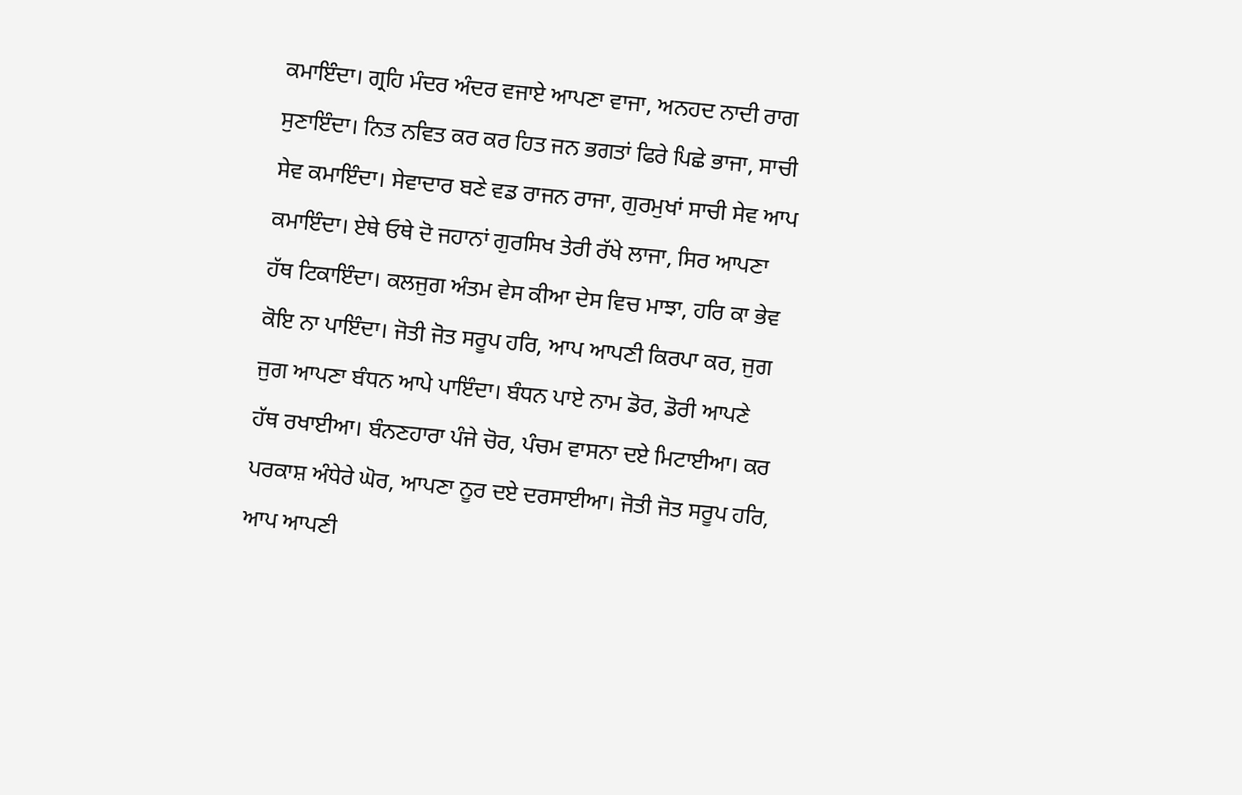ਕਮਾਇੰਦਾ। ਗ੍ਰਹਿ ਮੰਦਰ ਅੰਦਰ ਵਜਾਏ ਆਪਣਾ ਵਾਜਾ, ਅਨਹਦ ਨਾਦੀ ਰਾਗ ਸੁਣਾਇੰਦਾ। ਨਿਤ ਨਵਿਤ ਕਰ ਕਰ ਹਿਤ ਜਨ ਭਗਤਾਂ ਫਿਰੇ ਪਿਛੇ ਭਾਜਾ, ਸਾਚੀ ਸੇਵ ਕਮਾਇੰਦਾ। ਸੇਵਾਦਾਰ ਬਣੇ ਵਡ ਰਾਜਨ ਰਾਜਾ, ਗੁਰਮੁਖਾਂ ਸਾਚੀ ਸੇਵ ਆਪ ਕਮਾਇੰਦਾ। ਏਥੇ ਓਥੇ ਦੋ ਜਹਾਨਾਂ ਗੁਰਸਿਖ ਤੇਰੀ ਰੱਖੇ ਲਾਜਾ, ਸਿਰ ਆਪਣਾ ਹੱਥ ਟਿਕਾਇੰਦਾ। ਕਲਜੁਗ ਅੰਤਮ ਵੇਸ ਕੀਆ ਦੇਸ ਵਿਚ ਮਾਝਾ, ਹਰਿ ਕਾ ਭੇਵ ਕੋਇ ਨਾ ਪਾਇੰਦਾ। ਜੋਤੀ ਜੋਤ ਸਰੂਪ ਹਰਿ, ਆਪ ਆਪਣੀ ਕਿਰਪਾ ਕਰ, ਜੁਗ ਜੁਗ ਆਪਣਾ ਬੰਧਨ ਆਪੇ ਪਾਇੰਦਾ। ਬੰਧਨ ਪਾਏ ਨਾਮ ਡੋਰ, ਡੋਰੀ ਆਪਣੇ ਹੱਥ ਰਖਾਈਆ। ਬੰਨਣਹਾਰਾ ਪੰਜੇ ਚੋਰ, ਪੰਚਮ ਵਾਸਨਾ ਦਏ ਮਿਟਾਈਆ। ਕਰ ਪਰਕਾਸ਼ ਅੰਧੇਰੇ ਘੋਰ, ਆਪਣਾ ਨੂਰ ਦਏ ਦਰਸਾਈਆ। ਜੋਤੀ ਜੋਤ ਸਰੂਪ ਹਰਿ, ਆਪ ਆਪਣੀ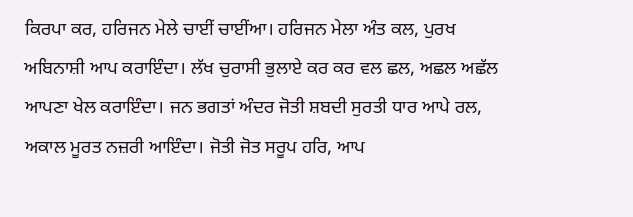ਕਿਰਪਾ ਕਰ, ਹਰਿਜਨ ਮੇਲੇ ਚਾਈਂ ਚਾਈਂਆ। ਹਰਿਜਨ ਮੇਲਾ ਅੰਤ ਕਲ, ਪੁਰਖ ਅਬਿਨਾਸ਼ੀ ਆਪ ਕਰਾਇੰਦਾ। ਲੱਖ ਚੁਰਾਸੀ ਭੁਲਾਏ ਕਰ ਕਰ ਵਲ ਛਲ, ਅਛਲ ਅਛੱਲ ਆਪਣਾ ਖੇਲ ਕਰਾਇੰਦਾ। ਜਨ ਭਗਤਾਂ ਅੰਦਰ ਜੋਤੀ ਸ਼ਬਦੀ ਸੁਰਤੀ ਧਾਰ ਆਪੇ ਰਲ, ਅਕਾਲ ਮੂਰਤ ਨਜ਼ਰੀ ਆਇੰਦਾ। ਜੋਤੀ ਜੋਤ ਸਰੂਪ ਹਰਿ, ਆਪ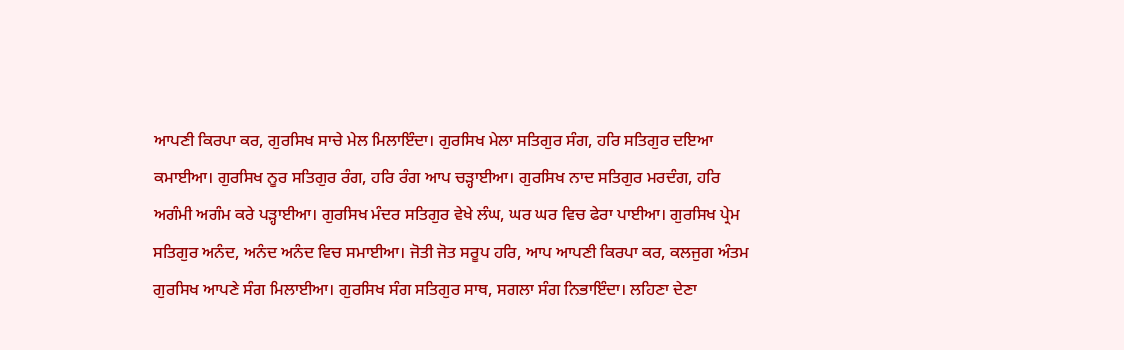ਆਪਣੀ ਕਿਰਪਾ ਕਰ, ਗੁਰਸਿਖ ਸਾਚੇ ਮੇਲ ਮਿਲਾਇੰਦਾ। ਗੁਰਸਿਖ ਮੇਲਾ ਸਤਿਗੁਰ ਸੰਗ, ਹਰਿ ਸਤਿਗੁਰ ਦਇਆ ਕਮਾਈਆ। ਗੁਰਸਿਖ ਨੂਰ ਸਤਿਗੁਰ ਰੰਗ, ਹਰਿ ਰੰਗ ਆਪ ਚੜ੍ਹਾਈਆ। ਗੁਰਸਿਖ ਨਾਦ ਸਤਿਗੁਰ ਮਰਦੰਗ, ਹਰਿ ਅਗੰਮੀ ਅਗੰਮ ਕਰੇ ਪੜ੍ਹਾਈਆ। ਗੁਰਸਿਖ ਮੰਦਰ ਸਤਿਗੁਰ ਵੇਖੇ ਲੰਘ, ਘਰ ਘਰ ਵਿਚ ਫੇਰਾ ਪਾਈਆ। ਗੁਰਸਿਖ ਪ੍ਰੇਮ ਸਤਿਗੁਰ ਅਨੰਦ, ਅਨੰਦ ਅਨੰਦ ਵਿਚ ਸਮਾਈਆ। ਜੋਤੀ ਜੋਤ ਸਰੂਪ ਹਰਿ, ਆਪ ਆਪਣੀ ਕਿਰਪਾ ਕਰ, ਕਲਜੁਗ ਅੰਤਮ ਗੁਰਸਿਖ ਆਪਣੇ ਸੰਗ ਮਿਲਾਈਆ। ਗੁਰਸਿਖ ਸੰਗ ਸਤਿਗੁਰ ਸਾਥ, ਸਗਲਾ ਸੰਗ ਨਿਭਾਇੰਦਾ। ਲਹਿਣਾ ਦੇਣਾ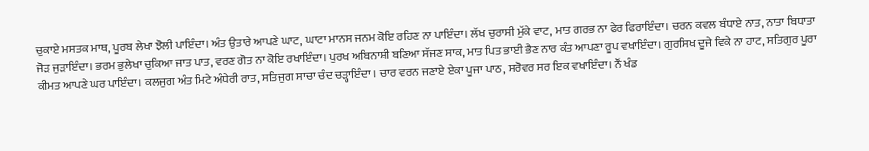ਚੁਕਾਏ ਮਸਤਕ ਮਾਥ, ਪੂਰਬ ਲੇਖਾ ਝੋਲੀ ਪਾਇੰਦਾ। ਅੰਤ ਉਤਾਰੇ ਆਪਣੇ ਘਾਟ, ਘਾਟਾ ਮਾਨਸ ਜਨਮ ਕੋਇ ਰਹਿਣ ਨਾ ਪਾਇੰਦਾ। ਲੱਖ ਚੁਰਾਸੀ ਮੁੱਕੇ ਵਾਟ, ਮਾਤ ਗਰਭ ਨਾ ਫੇਰ ਫਿਰਾਇੰਦਾ। ਚਰਨ ਕਵਲ ਬੰਧਾਏ ਨਾਤ, ਨਾਤਾ ਬਿਧਾਤਾ ਜੋੜ ਜੁੜਾਇੰਦਾ। ਭਰਮ ਭੁਲੇਖਾ ਚੁਕਿਆ ਜਾਤ ਪਾਤ, ਵਰਣ ਗੋਤ ਨਾ ਕੋਇ ਰਖਾਇੰਦਾ। ਪੁਰਖ ਅਬਿਨਾਸ਼ੀ ਬਣਿਆ ਸੱਜਣ ਸਾਕ, ਮਾਤ ਪਿਤ ਭਾਈ ਭੈਣ ਨਾਰ ਕੰਤ ਆਪਣਾ ਰੂਪ ਵਖਾਇੰਦਾ। ਗੁਰਸਿਖ ਦੂਜੇ ਵਿਕੇ ਨਾ ਹਾਟ, ਸਤਿਗੁਰ ਪੂਰਾ ਕੀਮਤ ਆਪਣੇ ਘਰ ਪਾਇੰਦਾ। ਕਲਜੁਗ ਅੰਤ ਮਿਟੇ ਅੰਧੇਰੀ ਰਾਤ, ਸਤਿਜੁਗ ਸਾਚਾ ਚੰਦ ਚੜ੍ਹਾਇੰਦਾ । ਚਾਰ ਵਰਨ ਜਣਾਏ ਏਕਾ ਪੂਜਾ ਪਾਠ, ਸਰੋਵਰ ਸਰ ਇਕ ਵਖਾਇੰਦਾ। ਨੌਂ ਖੰਡ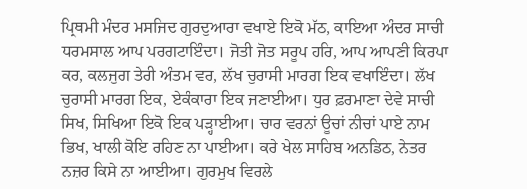ਪ੍ਰਿਥਮੀ ਮੰਦਰ ਮਸਜਿਦ ਗੁਰਦੁਆਰਾ ਵਖਾਏ ਇਕੋ ਮੱਠ, ਕਾਇਆ ਅੰਦਰ ਸਾਚੀ ਧਰਮਸਾਲ ਆਪ ਪਰਗਟਾਇੰਦਾ। ਜੋਤੀ ਜੋਤ ਸਰੂਪ ਹਰਿ, ਆਪ ਆਪਣੀ ਕਿਰਪਾ ਕਰ, ਕਲਜੁਗ ਤੇਰੀ ਅੰਤਮ ਵਰ, ਲੱਖ ਚੁਰਾਸੀ ਮਾਰਗ ਇਕ ਵਖਾਇੰਦਾ। ਲੱਖ ਚੁਰਾਸੀ ਮਾਰਗ ਇਕ, ਏਕੰਕਾਰਾ ਇਕ ਜਣਾਈਆ। ਧੁਰ ਫ਼ਰਮਾਣਾ ਦੇਵੇ ਸਾਚੀ ਸਿਖ, ਸਿਖਿਆ ਇਕੋ ਇਕ ਪੜ੍ਹਾਈਆ। ਚਾਰ ਵਰਨਾਂ ਊਚਾਂ ਨੀਚਾਂ ਪਾਏ ਨਾਮ ਭਿਖ, ਖਾਲੀ ਕੋਇ ਰਹਿਣ ਨਾ ਪਾਈਆ। ਕਰੇ ਖੇਲ ਸਾਹਿਬ ਅਨਡਿਠ, ਨੇਤਰ ਨਜ਼ਰ ਕਿਸੇ ਨਾ ਆਈਆ। ਗੁਰਮੁਖ ਵਿਰਲੇ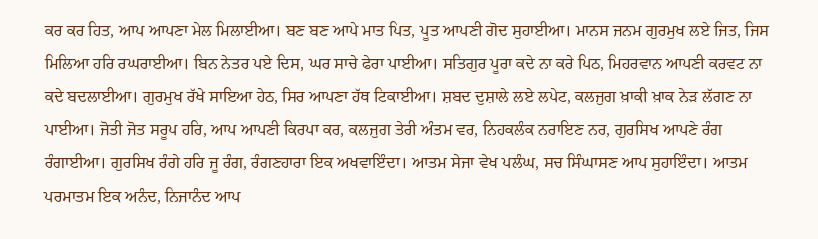ਕਰ ਕਰ ਹਿਤ, ਆਪ ਆਪਣਾ ਮੇਲ ਮਿਲਾਈਆ। ਬਣ ਬਣ ਆਪੇ ਮਾਤ ਪਿਤ, ਪੂਤ ਆਪਣੀ ਗੋਦ ਸੁਹਾਈਆ। ਮਾਨਸ ਜਨਮ ਗੁਰਮੁਖ ਲਏ ਜਿਤ, ਜਿਸ ਮਿਲਿਆ ਹਰਿ ਰਘਰਾਈਆ। ਬਿਨ ਨੇਤਰ ਪਏ ਦਿਸ, ਘਰ ਸਾਚੇ ਫੇਰਾ ਪਾਈਆ। ਸਤਿਗੁਰ ਪੂਰਾ ਕਦੇ ਨਾ ਕਰੇ ਪਿਠ, ਮਿਹਰਵਾਨ ਆਪਣੀ ਕਰਵਟ ਨਾ ਕਦੇ ਬਦਲਾਈਆ। ਗੁਰਮੁਖ ਰੱਖੇ ਸਾਇਆ ਹੇਠ, ਸਿਰ ਆਪਣਾ ਹੱਥ ਟਿਕਾਈਆ। ਸ਼ਬਦ ਦੁਸ਼ਾਲੇ ਲਏ ਲਪੇਟ, ਕਲਜੁਗ ਖ਼ਾਕੀ ਖ਼ਾਕ ਨੇੜ ਲੱਗਣ ਨਾ ਪਾਈਆ। ਜੋਤੀ ਜੋਤ ਸਰੂਪ ਹਰਿ, ਆਪ ਆਪਣੀ ਕਿਰਪਾ ਕਰ, ਕਲਜੁਗ ਤੇਰੀ ਅੰਤਮ ਵਰ, ਨਿਹਕਲੰਕ ਨਰਾਇਣ ਨਰ, ਗੁਰਸਿਖ ਆਪਣੇ ਰੰਗ ਰੰਗਾਈਆ। ਗੁਰਸਿਖ ਰੰਗੇ ਹਰਿ ਜੂ ਰੰਗ, ਰੰਗਣਹਾਰਾ ਇਕ ਅਖਵਾਇੰਦਾ। ਆਤਮ ਸੇਜਾ ਵੇਖ ਪਲੰਘ, ਸਚ ਸਿੰਘਾਸਣ ਆਪ ਸੁਹਾਇੰਦਾ। ਆਤਮ ਪਰਮਾਤਮ ਇਕ ਅਨੰਦ, ਨਿਜਾਨੰਦ ਆਪ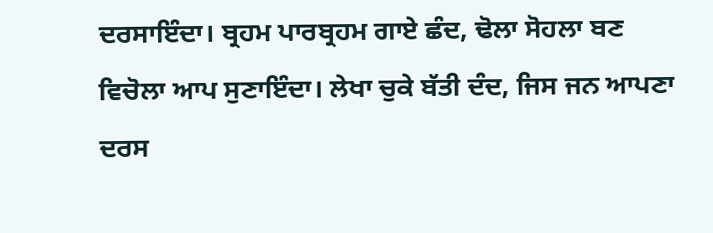ਦਰਸਾਇੰਦਾ। ਬ੍ਰਹਮ ਪਾਰਬ੍ਰਹਮ ਗਾਏ ਛੰਦ, ਢੋਲਾ ਸੋਹਲਾ ਬਣ ਵਿਚੋਲਾ ਆਪ ਸੁਣਾਇੰਦਾ। ਲੇਖਾ ਚੁਕੇ ਬੱਤੀ ਦੰਦ, ਜਿਸ ਜਨ ਆਪਣਾ ਦਰਸ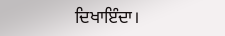ਦਿਖਾਇੰਦਾ।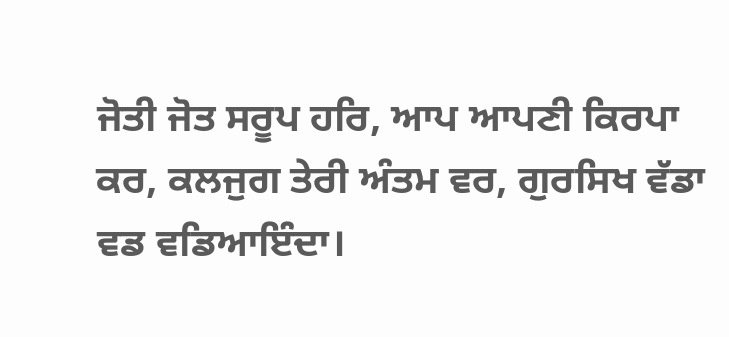ਜੋਤੀ ਜੋਤ ਸਰੂਪ ਹਰਿ, ਆਪ ਆਪਣੀ ਕਿਰਪਾ ਕਰ, ਕਲਜੁਗ ਤੇਰੀ ਅੰਤਮ ਵਰ, ਗੁਰਸਿਖ ਵੱਡਾ ਵਡ ਵਡਿਆਇੰਦਾ।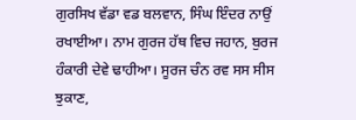ਗੁਰਸਿਖ ਵੱਡਾ ਵਡ ਬਲਵਾਨ, ਸਿੰਘ ਇੰਦਰ ਨਾਉਂ ਰਖਾਈਆ। ਨਾਮ ਗੁਰਜ ਹੱਥ ਵਿਚ ਜਹਾਨ, ਬੁਰਜ ਹੰਕਾਰੀ ਦੇਵੇ ਢਾਹੀਆ। ਸੂਰਜ ਚੰਨ ਰਵ ਸਸ ਸੀਸ ਝੁਕਾਣ,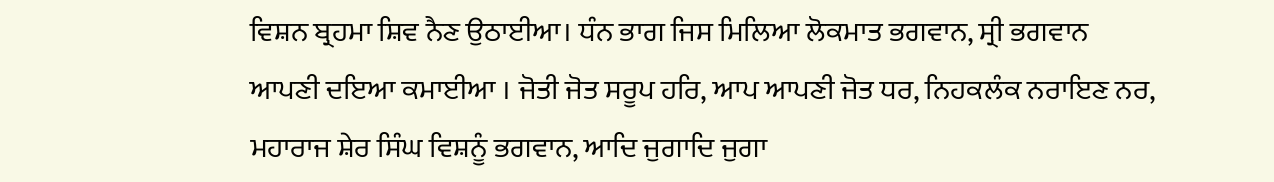ਵਿਸ਼ਨ ਬ੍ਰਹਮਾ ਸ਼ਿਵ ਨੈਣ ਉਠਾਈਆ। ਧੰਨ ਭਾਗ ਜਿਸ ਮਿਲਿਆ ਲੋਕਮਾਤ ਭਗਵਾਨ, ਸ੍ਰੀ ਭਗਵਾਨ ਆਪਣੀ ਦਇਆ ਕਮਾਈਆ । ਜੋਤੀ ਜੋਤ ਸਰੂਪ ਹਰਿ, ਆਪ ਆਪਣੀ ਜੋਤ ਧਰ, ਨਿਹਕਲੰਕ ਨਰਾਇਣ ਨਰ, ਮਹਾਰਾਜ ਸ਼ੇਰ ਸਿੰਘ ਵਿਸ਼ਨੂੰ ਭਗਵਾਨ, ਆਦਿ ਜੁਗਾਦਿ ਜੁਗਾ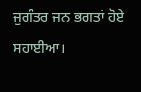ਜੁਗੰਤਰ ਜਨ ਭਗਤਾਂ ਹੋਏ ਸਹਾਈਆ।